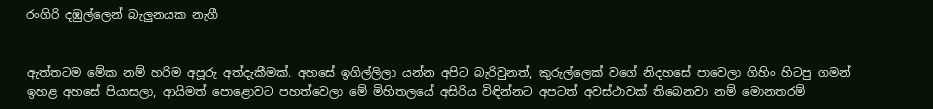රංගිරි දඹුල්ලෙන් බැලුනයක නැගී


ඇත්තටම මේක නම් හරිම අපූරු අත්දැකීමක්‌. අහසේ ඉගිල්ලිලා යන්න අපිට බැරිවුනත්, කුරුල්ලෙක්‌ වගේ නිදහසේ පාවෙලා ගිහිං හිටපු ගමන් ඉහළ අහසේ පියාසලා, ආයිමත් පොළොවට පහත්වෙලා මේ මිහිතලයේ අසිරිය විඳින්නට අපටත් අවස්‌ථාවක්‌ තිබෙනවා නම් මොනතරම්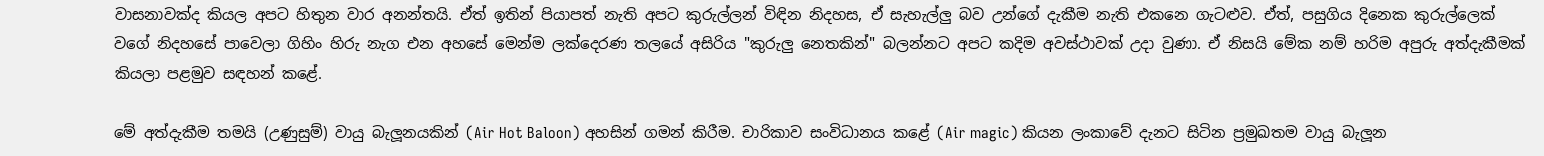වාසනාවක්‌ද කියල අපට හිතුන වාර අනන්තයි. ඒත් ඉතින් පියාපත් නැති අපට කුරුල්ලන් විඳින නිදහස, ඒ සැහැල්ලු බව උන්ගේ දැකීම නැති එකනෙ ගැටළුව. ඒත්, පසුගිය දිනෙක කුරුල්ලෙක්‌ වගේ නිදහසේ පාවෙලා ගිහිං හිරු නැග එන අහසේ මෙන්ම ලක්‌දෙරණ තලයේ අසිරිය "කුරුලු නෙතකින්" බලන්නට අපට කදිම අවස්‌ථාවක්‌ උදා වුණා. ඒ නිසයි මේක නම් හරිම අපුරු අත්දැකීමක්‌ කියලා පළමුව සඳහන් කළේ.

මේ අත්දැකීම තමයි (උණුසුම්) වායු බැලූනයකින් (Air Hot Baloon) අහසින් ගමන් කිරීම. චාරිකාව සංවිධානය කළේ (Air magic) කියන ලංකාවේ දැනට සිටින ප්‍රමුඛතම වායු බැලූන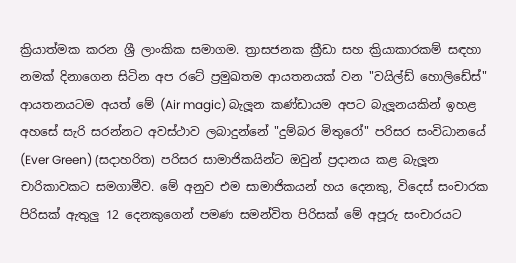ක්‍රියාත්මක කරන ශ්‍රී ලාංකික සමාගම. ත්‍රාසජනක ක්‍රීඩා සහ ක්‍රියාකාරකම් සඳහා නමක්‌ දිනාගෙන සිටින අප රටේ ප්‍රමුඛතම ආයතනයක්‌ වන "වයිල්ඩ් හොලිඩේස්‌" ආයතනයටම අයත් මේ (Air magic) බැලූන කණ්‌ඩායම අපට බැලූනයකින් ඉහළ අහසේ සැරි සරන්නට අවස්‌ථාව ලබාදුන්නේ "දුම්බර මිතුරෝ" පරිසර සංවිධානයේ (Ever Green) (සදාහරිත) පරිසර සාමාජිකයින්ට ඔවුන් ප්‍රදානය කළ බැලූන චාරිකාවකට සමගාමීව. මේ අනුව එම සාමාජිකයන් හය දෙනකු, විදෙස්‌ සංචාරක පිරිසක්‌ ඇතුලු 12 දෙනකුගෙන් පමණ සමන්විත පිරිසක්‌ මේ අපූරු සංචාරයට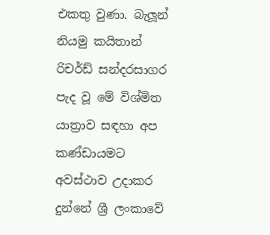එකතු වුණා. බැලූන් නියමු කයිතාන් රිචර්ඩ් සන්දරසාගර පැද වූ මේ විශ්මිත යාත්‍රාව සඳහා අප කණ්‌ඩායමට අවස්‌ථාව උදාකර දුන්නේ ශ්‍රී ලංකාවේ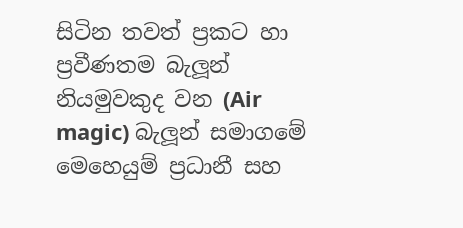සිටින තවත් ප්‍රකට හා ප්‍රවීණතම බැලූන් නියමුවකුද වන (Air magic) බැලූන් සමාගමේ මෙහෙයුම් ප්‍රධානී සහ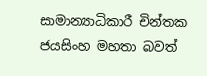සාමාන්‍යාධිකාරී චින්තක ජයසිංහ මහතා බවත්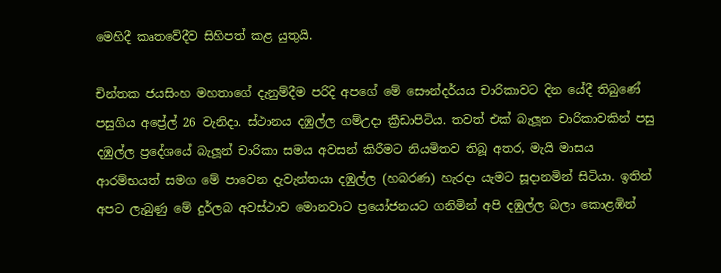මෙහිදී කෘතවේදීව සිහිපත් කළ යුතුයි.

චින්තක ජයසිංහ මහතාගේ දැනුම්දීම පරිදි අපගේ මේ සෞන්දර්යය චාරිකාවට දින යේදී තිබුණේ පසුගිය අප්‍රේල් 26 වැනිදා. ස්‌ථානය දඹුල්ල ගම්උදා ක්‍රීඩාපිටිය. තවත් එක්‌ බැලූන චාරිකාවකින් පසු දඹුල්ල ප්‍රදේශයේ බැලූන් චාරිකා සමය අවසන් කිරීමට නියමිතව තිබූ අතර, මැයි මාසය ආරම්භයත් සමග මේ පාවෙන දැවැන්තයා දඹුල්ල (හබරණ) හැරදා යැමට සූදානමින් සිටියා. ඉතින් අපට ලැබුණු මේ දුර්ලබ අවස්‌ථාව මොනවාට ප්‍රයෝජනයට ගනිමින් අපි දඹුල්ල බලා කොළඹින්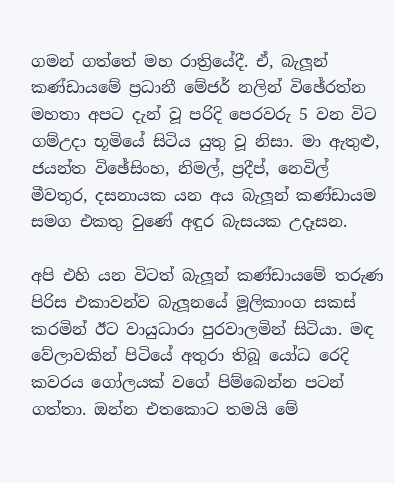ගමන් ගත්තේ මහ රාත්‍රියේදී. ඒ, බැලූන් කණ්‌ඩායමේ ප්‍රධානී මේජර් නලින් විඡේරත්න මහතා අපට දැන් වූ පරිදි පෙරවරු 5 වන විට ගම්උදා භූමියේ සිටිය යුතු වූ නිසා. මා ඇතුළු, ජයන්ත විඡේසිංහ, නිමල්, ප්‍රදීප්, නෙවිල් මීවතුර, දසනායක යන අය බැලූන් කණ්‌ඩායම සමග එකතු වුණේ අඳුර බැසයක උදෑසන.

අපි එහි යන විටත් බැලූන් කණ්‌ඩායමේ තරුණ පිරිස එකාවන්ව බැලූනයේ මූලිකාංග සකස්‌ කරමින් ඊට වායුධාරා පුරවාලමින් සිටියා. මඳ වේලාවකින් පිටියේ අතුරා තිබූ යෝධ රෙදි කවරය ගෝලයක්‌ වගේ පිම්බෙන්න පටන් ගත්තා. ඔන්න එතකොට තමයි මේ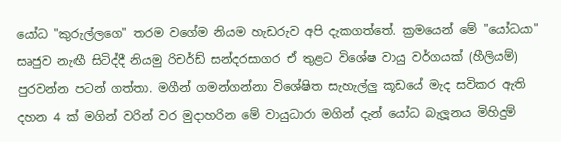යෝධ "කුරුල්ලගෙ" තරම වගේම නියම හැඩරුව අපි දැකගත්තේ. ක්‍රමයෙන් මේ "යෝධයා" සෘජුව නැඟී සිටිද්දී නියමු රිචර්ඩ් සන්දරසාගර ඒ තුළට විශේෂ වායු වර්ගයක්‌ (හීලියම්) පුරවන්න පටන් ගත්තා. මගීන් ගමන්ගන්නා විශේෂිත සැහැල්ලු කූඩයේ මැද සවිකර ඇති දහන 4 ක්‌ මගින් වරින් වර මුදාහරින මේ වායුධාරා මගින් දැන් යෝධ බැලූනය මිහිදුම්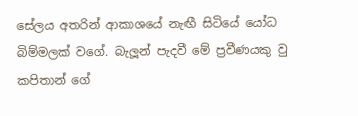සේලය අතරින් ආකාශයේ නැඟී සිටියේ යෝධ බිම්මලක්‌ වගේ. බැලූන් පැදවී මේ ප්‍රවීණයකු වු කපිතාන් ගේ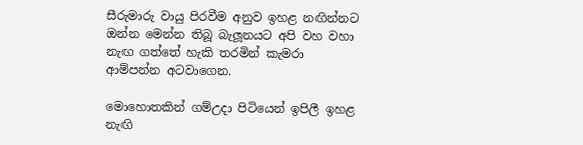සීරුමාරු වායු පිරවීම අනුව ඉහළ නඟින්නට ඔන්න මෙන්න තිබූ බැලූනයට අපි වහ වහා නැඟ ගත්තේ හැකි තරමින් කැමරා ආම්පන්න අටවාගෙන.

මොහොතකින් ගම්උදා පිටියෙන් ඉපිලී ඉහළ නැඟි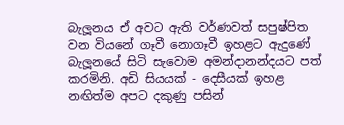බැලූනය ඒ අවට ඇති වර්ණවත් සපුෂ්පිත වන වියනේ ගෑවී නොගෑවී ඉහළට ඇදුණේ බැලූනයේ සිටි සැවොම අමන්දානන්දයට පත් කරමිනි. අඩි සියයක්‌ - දෙසීයක්‌ ඉහළ නඟිත්ම අපට දකුණු පසින්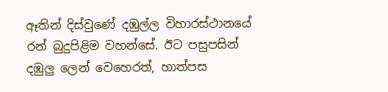ඈතින් දිස්‌වුණේ දඹුල්ල විහාරස්‌ථානයේ රන් බුදුපිළිම වහන්සේ. ඊට පසුපසින් දඹුලු ලෙන් වෙහෙරත්, හාත්පස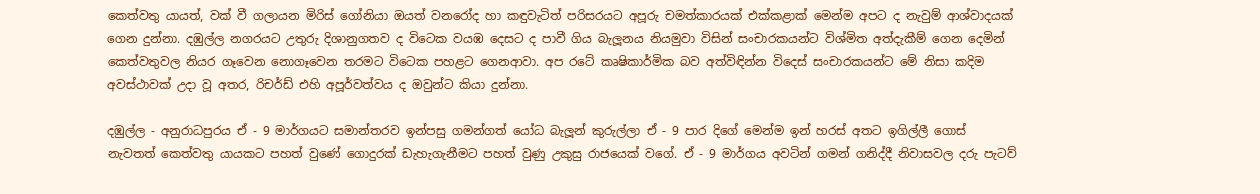කෙත්වතු යායත්, වක්‌ වී ගලායන මිරිස්‌ ගෝනියා ඔයත් වනරෝද හා කඳුවැටිත් පරිසරයට අපූරු චමත්කාරයක්‌ එක්‌කළාක්‌ මෙන්ම අපට ද නැවුම් ආශ්වාදයක්‌ ගෙන දුන්නා. දඹුල්ල නගරයට උතුරු දිශානුගතව ද විටෙක වයඹ දෙසට ද පාවී ගිය බැලූනය නියමුවා විසින් සංචාරකයන්ට විශ්මිත අත්දැකීම් ගෙන දෙමින් කෙත්වතුවල නියර ගෑවෙන නොගෑවෙන තරමට විටෙක පහළට ගෙනආවා. අප රටේ කෘෂිකාර්මික බව අත්විඳින්න විදෙස්‌ සංචාරකයන්ට මේ නිසා කදිම අවස්‌ථාවක්‌ උදා වූ අතර, රිචර්ඩ් එහි අපූර්වත්වය ද ඔවුන්ට කියා දුන්නා.

දඹුල්ල - අනුරාධපුරය ඒ - 9 මාර්ගයට සමාන්තරව ඉන්පසු ගමන්ගත් යෝධ බැලූන් කුරුල්ලා ඒ - 9 පාර දිගේ මෙන්ම ඉන් හරස්‌ අතට ඉගිල්ලී ගොස්‌ නැවතත් කෙත්වතු යායකට පහත් වුණේ ගොදුරක්‌ ඩැහැගැනීමට පහත් වුණු උකුසු රාජයෙක්‌ වගේ. ඒ - 9 මාර්ගය අවටින් ගමන් ගනිද්දී නිවාසවල දරු පැටව්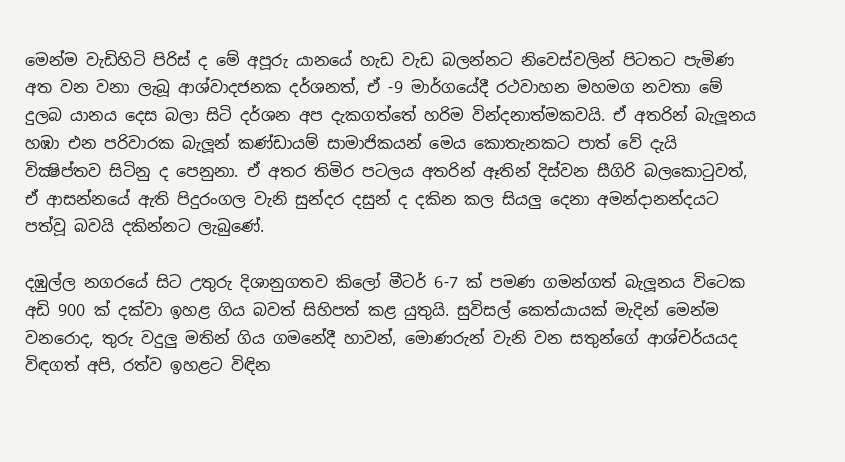මෙන්ම වැඩිහිටි පිරිස්‌ ද මේ අපූරු යානයේ හැඩ වැඩ බලන්නට නිවෙස්‌වලින් පිටතට පැමිණ අත වන වනා ලැබූ ආශ්වාදජනක දර්ශනත්, ඒ -9 මාර්ගයේදී රථවාහන මහමග නවතා මේ දුලබ යානය දෙස බලා සිටි දර්ශන අප දැකගත්තේ හරිම වින්දනාත්මකවයි. ඒ අතරින් බැලූනය හඹා එන පරිවාරක බැලූන් කණ්‌ඩායම් සාමාජිකයන් මෙය කොතැනකට පාත් වේ දැයි වික්‍ෂිප්තව සිටිනු ද පෙනුනා. ඒ අතර තිමිර පටලය අතරින් ඈතින් දිස්‌වන සීගිරි බලකොටුවත්, ඒ ආසන්නයේ ඇති පිදුරංගල වැනි සුන්දර දසුන් ද දකින කල සියලු දෙනා අමන්දානන්දයට පත්වූ බවයි දකින්නට ලැබුණේ.

දඹුල්ල නගරයේ සිට උතුරු දිශානුගතව කිලෝ මීටර් 6-7 ක්‌ පමණ ගමන්ගත් බැලූනය විටෙක අඩි 900 ක්‌ දක්‌වා ඉහළ ගිය බවත් සිහිපත් කළ යුතුයි. සුවිසල් කෙත්යායක්‌ මැදින් මෙන්ම වනරොද, තුරු වදුලු මතින් ගිය ගමනේදී හාවන්, මොණරුන් වැනි වන සතුන්ගේ ආශ්චර්යයද විඳගත් අපි, රත්ව ඉහළට විඳින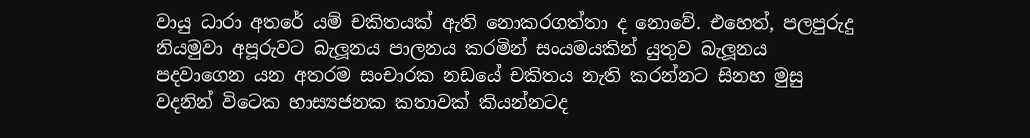වායු ධාරා අතරේ යම් චකිතයක්‌ ඇති නොකරගත්තා ද නොවේ. එහෙත්, පලපුරුදු නියමුවා අපූරුවට බැලූනය පාලනය කරමින් සංයමයකින් යුතුව බැලූනය පදවාගෙන යන අතරම සංචාරක නඩයේ චකිතය නැති කරන්නට සිනහ මුසු වදනින් විටෙක හාස්‍යජනක කතාවක්‌ කියන්නටද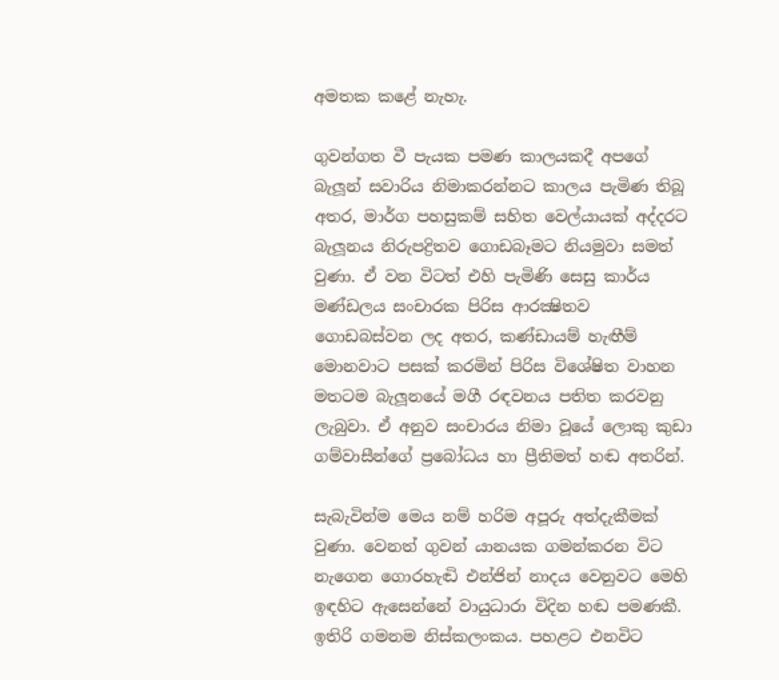අමතක කළේ නැහැ.

ගුවන්ගත වී පැයක පමණ කාලයකදී අපගේ බැලූන් සවාරිය නිමාකරන්නට කාලය පැමිණ තිබූ අතර, මාර්ග පහසුකම් සහිත වෙල්යායක්‌ අද්දරට බැලූනය නිරුපද්‍රිතව ගොඩබෑමට නියමුවා සමත් වුණා. ඒ වන විටත් එහි පැමිණි සෙසු කාර්ය මණ්‌ඩලය සංචාරක පිරිස ආරක්‍ෂිතව ගොඩබස්‌වන ලද අතර, කණ්‌ඩායම් හැඟීම් මොනවාට පසක්‌ කරමින් පිරිස විශේෂිත වාහන මතටම බැලූනයේ මගී රඳවනය පතිත කරවනු ලැබුවා. ඒ අනුව සංචාරය නිමා වූයේ ලොකු කුඩා ගම්වාසීන්ගේ ප්‍රබෝධය හා ප්‍රීතිමත් හඬ අතරින්.

සැබැවින්ම මෙය නම් හරිම අපූරු අත්දැකීමක්‌ වුණා. වෙනත් ගුවන් යානයක ගමන්කරන විට නැගෙන ගොරහැඬි එන්ජින් නාදය වෙනුවට මෙහි ඉඳහිට ඇසෙන්නේ වායුධාරා විදින හඬ පමණකී. ඉතිරි ගමනම නිස්‌කලංකය. පහළට එනවිට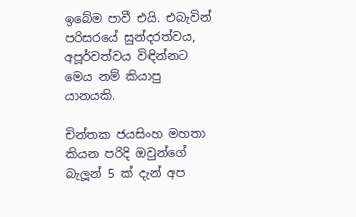ඉබේම පාවී එයි. එබැවින් පරිසරයේ සුන්දරත්වය, අපූර්වත්වය විඳින්නට මෙය නම් කියාපු යානයකි.

චින්තක ජයසිංහ මහතා කියන පරිදි ඔවුන්ගේ බැලූන් 5 ක්‌ දැන් අප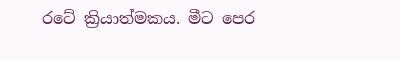රටේ ක්‍රියාත්මකය. මීට පෙර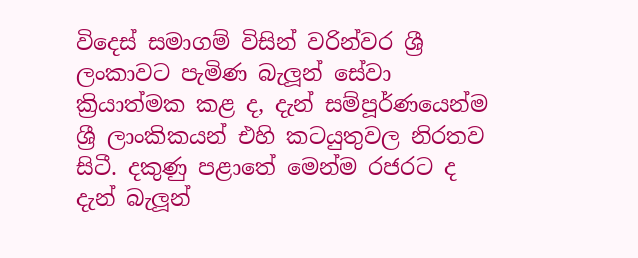විදෙස්‌ සමාගම් විසින් වරින්වර ශ්‍රී ලංකාවට පැමිණ බැලූන් සේවා ක්‍රියාත්මක කළ ද, දැන් සම්පූර්ණයෙන්ම ශ්‍රී ලාංකිකයන් එහි කටයුතුවල නිරතව සිටී. දකුණු පළාතේ මෙන්ම රජරට ද දැන් බැලූන්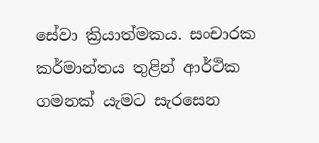සේවා ක්‍රියාත්මකය. සංචාරක කර්මාන්තය තුළින් ආර්ථික ගමනක්‌ යැමට සැරසෙන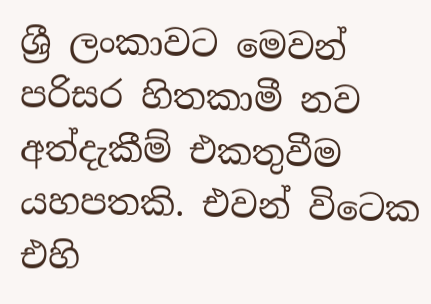ශ්‍රී ලංකාවට මෙවන් පරිසර හිතකාමී නව අත්දැකීම් එකතුවීම යහපතකි. එවන් විටෙක එහි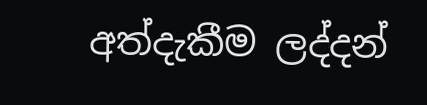අත්දැකීම ලද්දන්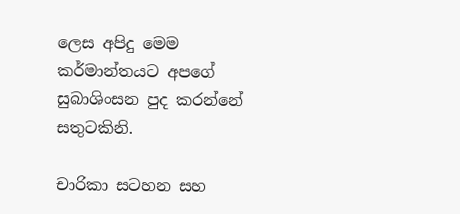ලෙස අපිදු මෙම කර්මාන්තයට අපගේ සුබාශිංසන පුද කරන්නේ සතුටකිනි.

චාරිකා සටහන සහ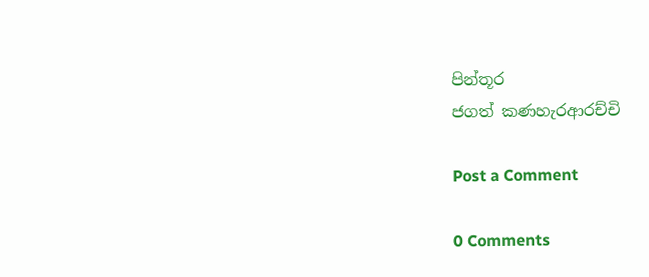පින්තූර
ජගත් කණහැරආරච්චි

Post a Comment

0 Comments